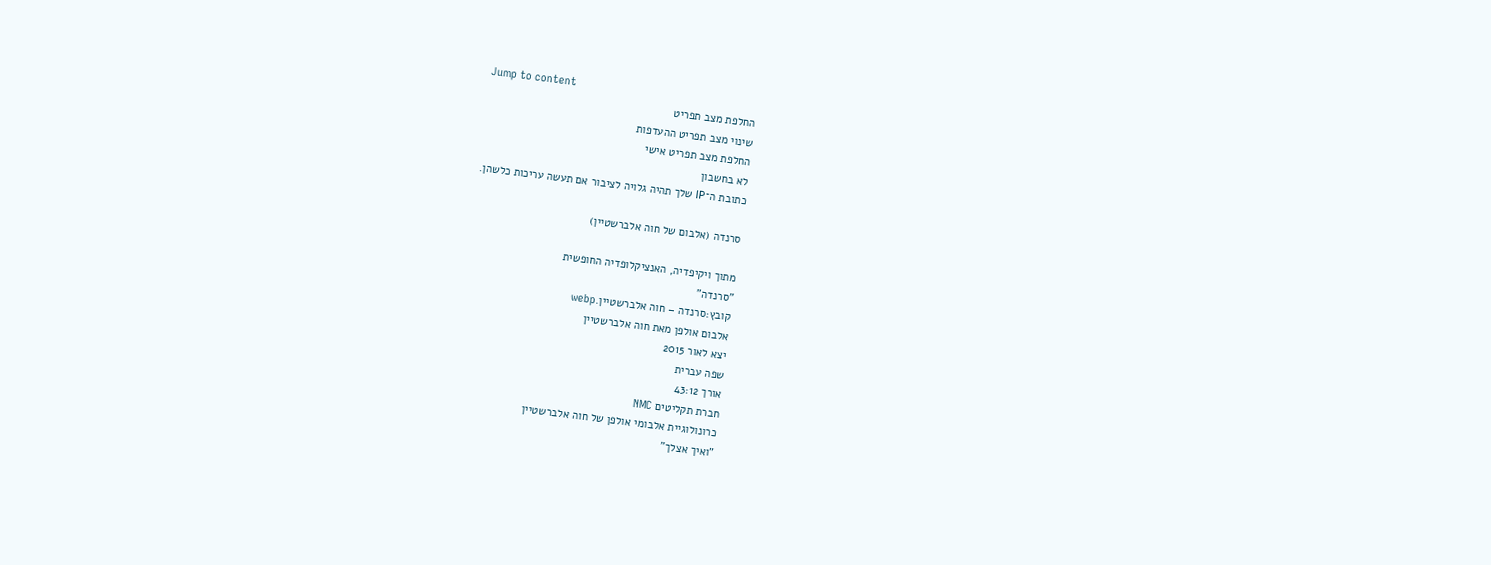Jump to content
החלפת מצב תפריט
שינוי מצב תפריט ההעדפות
החלפת מצב תפריט אישי
לא בחשבון
כתובת ה־IP שלך תהיה גלויה לציבור אם תעשה עריכות כלשהן.

סרנדה (אלבום של חוה אלברשטיין)

מתוך ויקיפדיה, האנציקלופדיה החופשית
"סרנדה"
קובץ:סרנדה – חוה אלברשטיין.webp
אלבום אולפן מאת חוה אלברשטיין
יצא לאור 2015
שפה עברית
אורך 43:12
חברת תקליטים NMC
כרונולוגיית אלבומי אולפן של חוה אלברשטיין
"ואיך אצלך"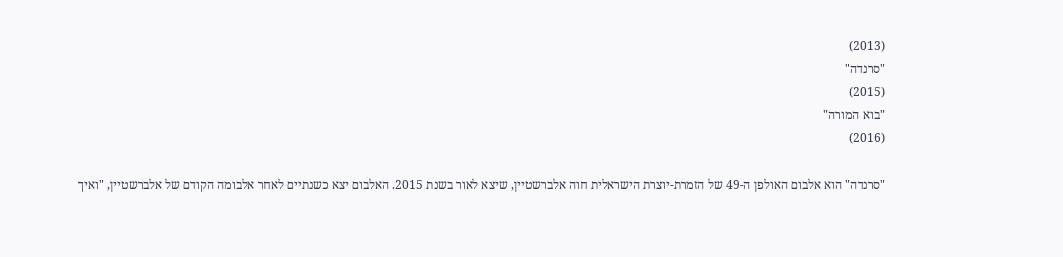(2013)
"סרנדה"
(2015)
"בוא המורה"
(2016)

"סרנדה" הוא אלבום האולפן ה-49 של הזמרת-יוצרת הישראלית חוה אלברשטיין, שיצא לאור בשנת 2015. האלבום יצא כשנתיים לאחר אלבומה הקודם של אלברשטיין, "ואיך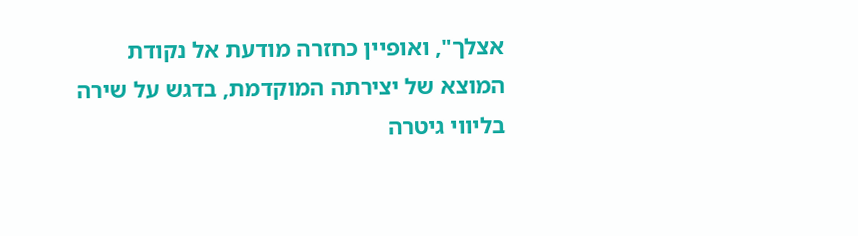אצלך", ואופיין כחזרה מודעת אל נקודת המוצא של יצירתה המוקדמת, בדגש על שירה בליווי גיטרה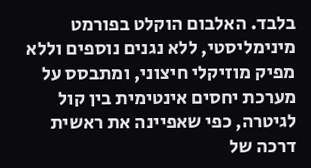בלבד. האלבום הוקלט בפורמט מינימליסטי, ללא נגנים נוספים וללא מפיק מוזיקלי חיצוני, ומתבסס על מערכת יחסים אינטימית בין קול לגיטרה, כפי שאפיינה את ראשית דרכה של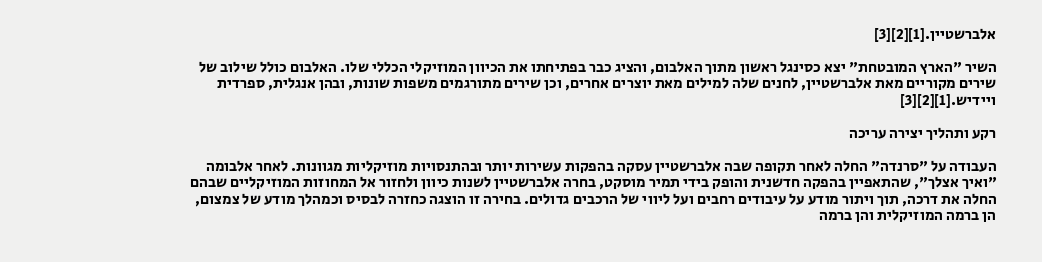אלברשטיין.[1][2][3]

השיר "הארץ המובטחת" יצא כסינגל ראשון מתוך האלבום, והציג כבר בפתיחתו את הכיוון המוזיקלי הכללי שלו. האלבום כולל שילוב של שירים מקוריים מאת אלברשטיין, לחנים שלה למילים מאת יוצרים אחרים, וכן שירים מתורגמים משפות שונות, ובהן אנגלית, ספרדית ויידיש.[1][2][3]

רקע ותהליך יצירה עריכה

העבודה על "סרנדה" החלה לאחר תקופה שבה אלברשטיין עסקה בהפקות עשירות יותר ובהתנסויות מוזיקליות מגוונות. לאחר אלבומה "ואיך אצלך", שהתאפיין בהפקה חדשנית והופק בידי תמיר מוסקט, בחרה אלברשטיין לשנות כיוון ולחזור אל המחוזות המוזיקליים שבהם החלה את דרכה, תוך ויתור מודע על עיבודים רחבים ועל ליווי של הרכבים גדולים. בחירה זו הוצגה כחזרה לבסיס וכמהלך מודע של צמצום, הן ברמה המוזיקלית והן ברמה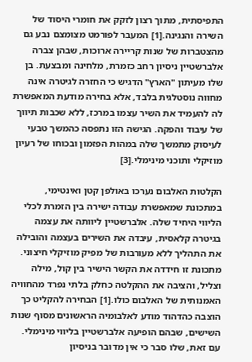התפיסתית, מתוך רצון לזקק את חומרי היסוד של השירה והנגינה.[1] המעבר לפורמט מצומצם נבע גם מהצטברות של שנות קריירה ארוכות, שבהן צברה אלברשטיין ניסיון רחב כזמרת, מלחינה ומבצעת. בן שלו מעיתון "הארץ" הדגיש כי החזרה לגיטרה אינה מחווה נוסטלגית בלבד, אלא בחירה מודעת המאפשרת לה להעמיד את השיר עצמו במרכז, ללא שכבות תיווך של עיבוד והפקה. הגישה הזו נתפסה כהמשך טבעי לעיסוק מתמשך שלה במהות הפזמון ובכוחו של רעיון מוזיקלי ותוכני מינימלי.[3]

הקלטות האלבום נערכו באולפן קטן ואינטימי, במתכונת שמאפשרת עבודה ישירה בין הזמרת לכלי הליווי היחיד שלה. אלברשטיין ליוותה את עצמה בגיטרה קלאסית, עיבדה את השירים בעצמה והובילה את התהליך ללא מעורבות של מפיק מוזיקלי חיצוני. מתכונת זו חידדה את הקשר הישיר בין קול, מילה וצליל, והציבה את ההקלטה כחלק בלתי נפרד מהחוויה האמנותית של האלבום כולו.[1] הבחירה להקליט כך הוצבה כהדהוד מודע לאלבומיה הראשונים מסוף שנות השישים, שבהם הופיעה אלברשטיין בליווי מינימלי. עם זאת, שלו סבר כי אין מדובר בניסיון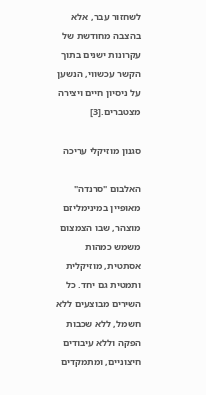לשחזור עבר, אלא בהצבה מחודשת של עקרונות ישנים בתוך הקשר עכשווי, הנשען על ניסיון חיים ויצירה מצטברים.[3]

סגנון מוזיקלי עריכה

האלבום "סרנדה" מאופיין במינימליזם מוצהר, שבו הצמצום משמש כמהות אסתטית, מוזיקלית ותמטית גם יחד. כל השירים מבוצעים ללא חשמל, ללא שכבות הפקה וללא עיבודים חיצוניים, ומתמקדים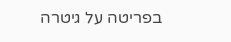בפריטה על גיטרה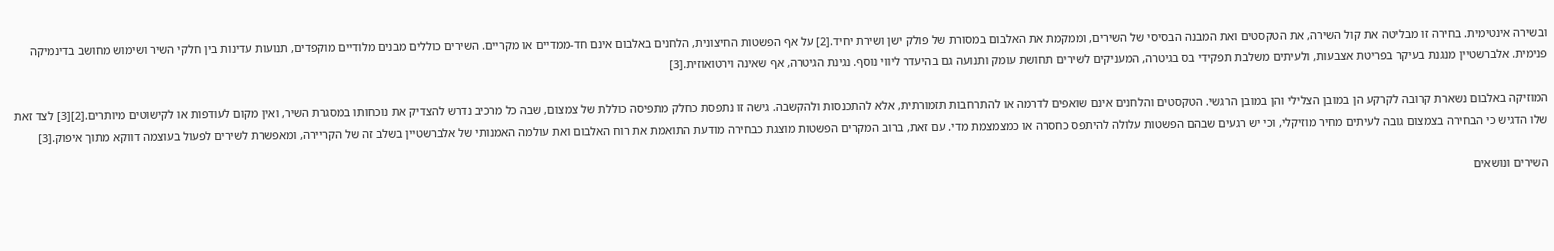ובשירה אינטימית. בחירה זו מבליטה את קול השירה, את הטקסטים ואת המבנה הבסיסי של השירים, וממקמת את האלבום במסורת של פולק ישן ושירת יחיד.[2] על אף הפשטות החיצונית, הלחנים באלבום אינם חד-ממדיים או מקריים. השירים כוללים מבנים מלודיים מוקפדים, תנועות עדינות בין חלקי השיר ושימוש מחושב בדינמיקה פנימית. אלברשטיין מנגנת בעיקר בפריטת אצבעות, ולעיתים משלבת תפקידי בס בגיטרה, המעניקים לשירים תחושת עומק ותנועה גם בהיעדר ליווי נוסף. נגינת הגיטרה, אף שאינה וירטואוזית.[3]

המוזיקה באלבום נשארת קרובה לקרקע הן במובן הצלילי והן במובן הרגשי. הטקסטים והלחנים אינם שואפים לדרמה או להתרחבות תזמורתית, אלא להתכנסות ולהקשבה. גישה זו נתפסת כחלק מתפיסה כוללת של צמצום, שבה כל מרכיב נדרש להצדיק את נוכחותו במסגרת השיר, ואין מקום לעודפות או לקישוטים מיותרים.[2][3] לצד זאת שלו הדגיש כי הבחירה בצמצום גובה לעיתים מחיר מוזיקלי, וכי יש רגעים שבהם הפשטות עלולה להיתפס כחסרה או כמצמצמת מדי. עם זאת, ברוב המקרים הפשטות מוצגת כבחירה מודעת התואמת את רוח האלבום ואת עולמה האמנותי של אלברשטיין בשלב זה של הקריירה, ומאפשרת לשירים לפעול בעוצמה דווקא מתוך איפוק.[3]

השירים ונושאים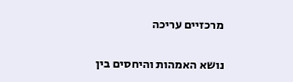מרכזיים עריכה

נושא האמהות והיחסים בין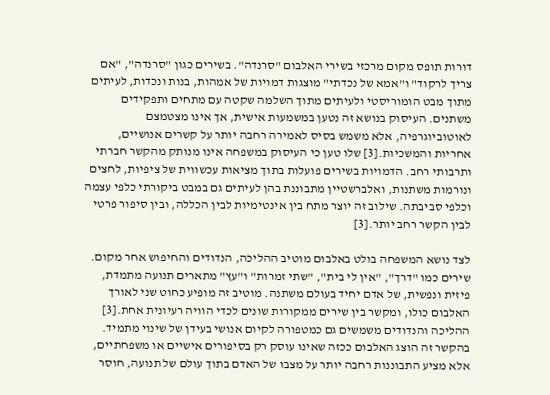דורות תופס מקום מרכזי בשירי האלבום "סרנדה". בשירים כגון "סרנדה", "אם צריך לרקוד" ו"אמא של נכדתי" מוצגות דמויות של אמהות, בנות ונכדות, לעיתים מתוך מבט הומוריסטי ולעיתים מתוך השלמה שקטה עם מתחים ותפקידים משתנים. העיסוק בנושא זה נטען במשמעות אישית, אך אינו מצטמצם לאוטוביוגרפיה, אלא משמש בסיס לאמירה רחבה יותר על קשרים אנושיים, אחריות והמשכיות.[3] שלו טען כי העיסוק במשפחה אינו מנותק מהקשר חברתי ותרבותי רחב. הדמויות בשירים פועלות בתוך מציאות עכשווית של ציפיות, לחצים ונורמות משתנות, ואלברשטיין מתבוננת בהן לעיתים גם במבט ביקורתי כלפי עצמה וכלפי סביבתה. שילוב זה יוצר מתח בין אינטימיות לבין הכללה, ובין סיפור פרטי לבין הקשר רחב יותר.[3]

לצד נושא המשפחה בולט באלבום מוטיב ההליכה, הנדודים והחיפוש אחר מקום. שירים כמו "דרך", "אין לי בית", "שתי זמרות" ו"עץ" מתארים תנועה מתמדת, פיזית ונפשית, של אדם יחיד בעולם משתנה. מוטיב זה מופיע כחוט שני לאורך האלבום כולו, ומקשר בין שירים ממקורות שונים לכדי הוויה רעיונית אחת.[3] ההליכה והנדודים משמשים גם כמטפורה לקיום אנושי בעידן של שינוי מתמיד. בהקשר זה הוצג האלבום ככזה שאינו עוסק רק בסיפורים אישיים או משפחתיים, אלא מציע התבוננות רחבה יותר על מצבו של האדם בתוך עולם של תנועה, חוסר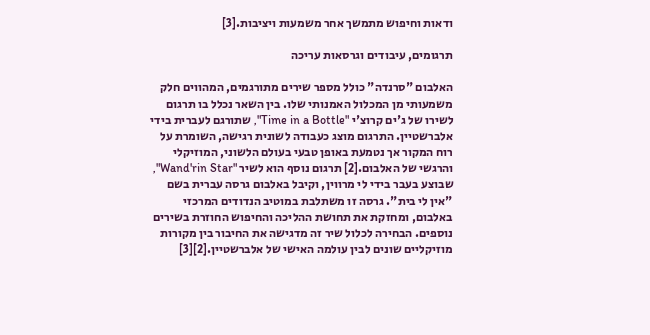ודאות וחיפוש מתמשך אחר משמעות ויציבות.[3]

תרגומים, עיבודים וגרסאות עריכה

האלבום "סרנדה" כולל מספר שירים מתורגמים, המהווים חלק משמעותי מן המכלול האמנותי שלו. בין השאר נכלל בו תרגום לשירו של ג'ים קרוצ'י "Time in a Bottle", שתורגם לעברית בידי אלברשטיין. התרגום מוצג כעבודה לשונית רגישה, השומרת על רוח המקור אך נטמעת באופן טבעי בעולם הלשוני, המוזיקלי והרגשי של האלבום.[2] תרגום נוסף הוא לשיר "Wand'rin Star", שבוצע בעבר בידי לי מרווין, וקיבל באלבום גרסה עברית בשם "אין לי בית". גרסה זו משתלבת במוטיב הנדודים המרכזי באלבום, ומחזקת את תחושת ההליכה והחיפוש החוזרת בשירים נוספים. הבחירה לכלול שיר זה מדגישה את החיבור בין מקורות מוזיקליים שונים לבין עולמה האישי של אלברשטיין.[2][3]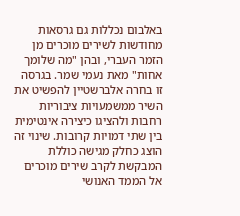באלבום נכללות גם גרסאות מחודשות לשירים מוכרים מן הזמר העברי, ובהן "מה שלומך אחות" מאת נעמי שמר. בגרסה זו בחרה אלברשטיין להפשיט את השיר ממשמעויות ציבוריות רחבות ולהציגו כיצירה אינטימית בין שתי דמויות קרובות. שינוי זה הוצג כחלק מגישה כוללת המבקשת לקרב שירים מוכרים אל הממד האנושי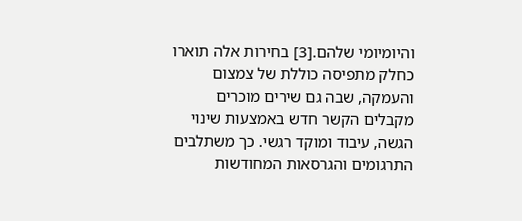והיומיומי שלהם.[3] בחירות אלה תוארו כחלק מתפיסה כוללת של צמצום והעמקה, שבה גם שירים מוכרים מקבלים הקשר חדש באמצעות שינוי הגשה, עיבוד ומוקד רגשי. כך משתלבים התרגומים והגרסאות המחודשות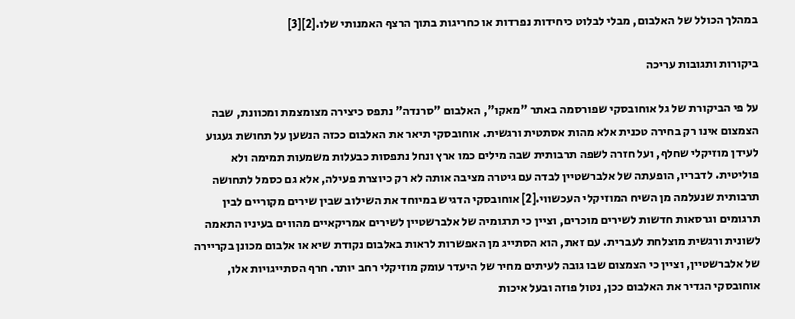במהלך הכולל של האלבום, מבלי לבלוט כיחידות נפרדות או כחריגות בתוך הרצף האמנותי שלו.[2][3]

ביקורות ותגובות עריכה

על פי הביקורת של גל אוחובסקי שפורסמה באתר "מאקו", האלבום "סרנדה" נתפס כיצירה מצומצמת ומכוונת, שבה הצמצום אינו רק בחירה טכנית אלא מהות אסתטית ורגשית. אוחובסקי תיאר את האלבום ככזה הנשען על תחושת געגוע לעידן מוזיקלי שחלף, ועל חזרה לשפה תרבותית שבה מילים כמו ארץ ונחל נתפסות כבעלות משמעות תמימה ולא פוליטית. לדבריו, הופעתה של אלברשטיין לבדה עם גיטרה מציבה אותה לא רק כיוצרת פעילה, אלא גם כסמל לתחושה תרבותית שנעלמה מן השיח המוזיקלי העכשווי.[2] אוחובסקי הדגיש במיוחד את השילוב שבין שירים מקוריים לבין תרגומים וגרסאות חדשות לשירים מוכרים, וציין כי תרגומיה של אלברשטיין לשירים אמריקאיים מהווים בעיניו התאמה לשונית ורגשית מוצלחת לעברית. עם זאת, הוא הסתייג מן האפשרות לראות באלבום נקודת שיא או אלבום מכונן בקריירה של אלברשטיין, וציין כי הצמצום שבו גובה לעיתים מחיר של היעדר עומק מוזיקלי רחב יותר. חרף הסתייגויות אלו, אוחובסקי הגדיר את האלבום ככן, נטול פוזה ובעל איכות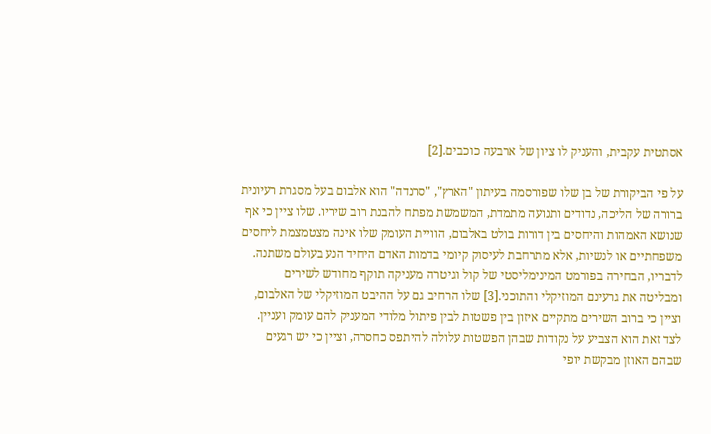אסתטית עקבית, והעניק לו ציון של ארבעה כוכבים.[2]

על פי הביקורת של בן שלו שפורסמה בעיתון "הארץ", "סרנדה" הוא אלבום בעל מסגרת רעיונית ברורה של הליכה, נדודים ותנועה מתמדת, המשמשת מפתח להבנת רוב שיריו. שלו ציין כי אף שנושא האמהות והיחסים בין דורות בולט באלבום, הוויית העומק שלו אינה מצטמצמת ליחסים משפחתיים או לנשיות, אלא מתרחבת לעיסוק קיומי בדמות האדם היחיד הנע בעולם משתנה. לדבריו, הבחירה בפורמט המינימליסטי של קול וגיטרה מעניקה תוקף מחודש לשירים ומבליטה את גרעינם המוזיקלי והתוכני.[3] שלו הרחיב גם על ההיבט המוזיקלי של האלבום, וציין כי ברוב השירים מתקיים איזון בין פשטות לבין פיתול מלודי המעניק להם עומק ועניין. לצד זאת הוא הצביע על נקודות שבהן הפשטות עלולה להיתפס כחסרה, וציין כי יש רגעים שבהם האוזן מבקשת יופי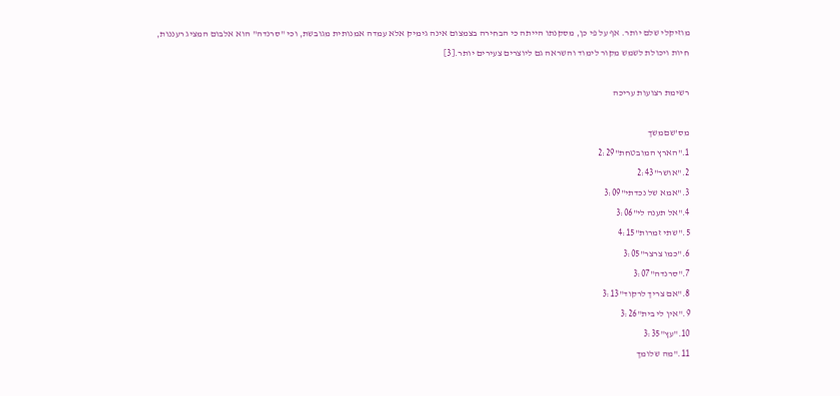מוזיקלי שלם יותר. אף על פי כן, מסקנתו הייתה כי הבחירה בצמצום אינה גימיק אלא עמדה אמנותית מגובשת, וכי "סרנדה" הוא אלבום המציג רעננות, חיות ויכולת לשמש מקור לימוד והשראה גם ליוצרים צעירים יותר.[3]

רשימת רצועות עריכה

מס'שםמשך
1."הארץ המובטחת"2:29
2."אושר"2:43
3."אמא של נכדתי"3:09
4."אל תענה לי"3:06
5."שתי זמרות"4:15
6."כמו צרצר"3:05
7."סרנדה"3:07
8."אם צריך לרקוד"3:13
9."אין לי בית"3:26
10."עץ"3:35
11."מה שלומך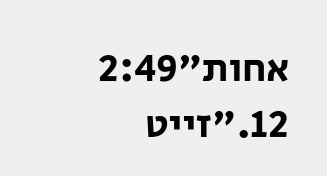אחות"2:49
12."זייט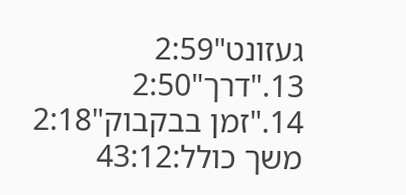געזונט"2:59
13."דרך"2:50
14."זמן בבקבוק"2:18
משך כולל:43:12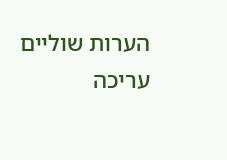הערות שוליים עריכה